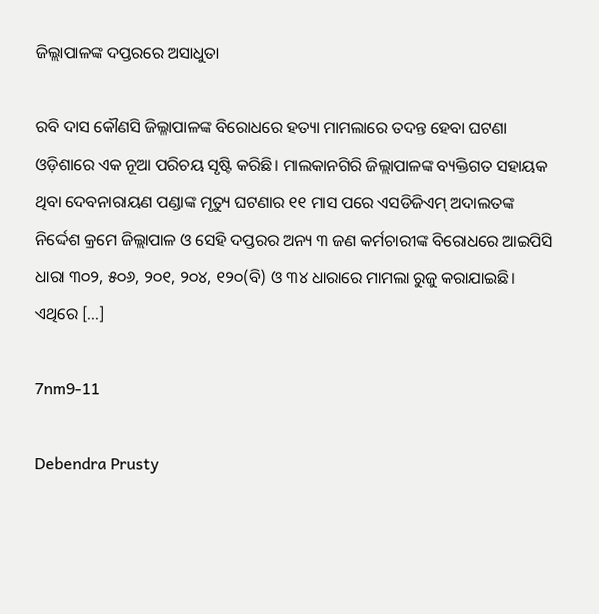ଜିଲ୍ଲାପାଳଙ୍କ ଦପ୍ତରରେ ଅସାଧୁତା

ରବି ଦାସ କୌଣସି ଜିଲ୍ଳାପାଳଙ୍କ ବିରୋଧରେ ହତ୍ୟା ମାମଲାରେ ତଦନ୍ତ ହେବା ଘଟଣା ଓଡ଼ିଶାରେ ଏକ ନୂଆ ପରିଚୟ ସୃଷ୍ଟି କରିଛି। ମାଲକାନଗିରି ଜିଲ୍ଲାପାଳଙ୍କ ବ୍ୟକ୍ତିଗତ ସହାୟକ ଥିବା ଦେବନାରାୟଣ ପଣ୍ଡାଙ୍କ ମୃତ୍ୟୁ ଘଟଣାର ୧୧ ମାସ ପରେ ଏସଡିଜିଏମ୍ ଅଦାଲତଙ୍କ ନିର୍ଦ୍ଦେଶ କ୍ରମେ ଜିଲ୍ଲାପାଳ ଓ ସେହି ଦପ୍ତରର ଅନ୍ୟ ୩ ଜଣ କର୍ମଚାରୀଙ୍କ ବିରୋଧରେ ଆଇପିସି ଧାରା ୩୦୨, ୫୦୬, ୨୦୧, ୨୦୪, ୧୨୦(ବି) ଓ ୩୪ ଧାରାରେ ମାମଲା ରୁଜୁ କରାଯାଇଛି। ଏଥିରେ […]

7nm9-11

Debendra Prusty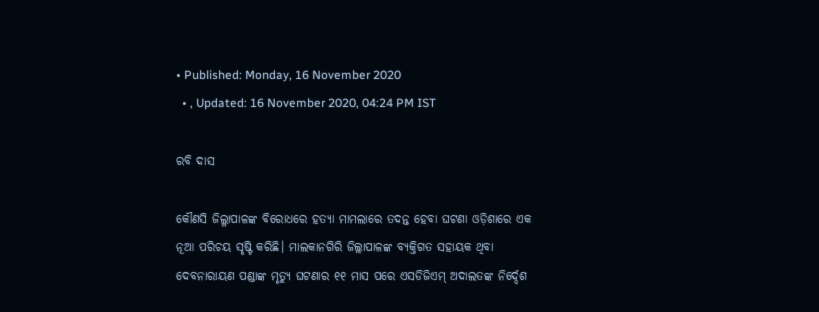• Published: Monday, 16 November 2020
  • , Updated: 16 November 2020, 04:24 PM IST

ରବି ଦାସ

କୌଣସି ଜିଲ୍ଳାପାଳଙ୍କ ବିରୋଧରେ ହତ୍ୟା ମାମଲାରେ ତଦନ୍ତ ହେବା ଘଟଣା ଓଡ଼ିଶାରେ ଏକ ନୂଆ ପରିଚୟ ସୃଷ୍ଟି କରିଛି। ମାଲକାନଗିରି ଜିଲ୍ଲାପାଳଙ୍କ ବ୍ୟକ୍ତିଗତ ସହାୟକ ଥିବା ଦେବନାରାୟଣ ପଣ୍ଡାଙ୍କ ମୃତ୍ୟୁ ଘଟଣାର ୧୧ ମାସ ପରେ ଏସଡିଜିଏମ୍ ଅଦାଲତଙ୍କ ନିର୍ଦ୍ଦେଶ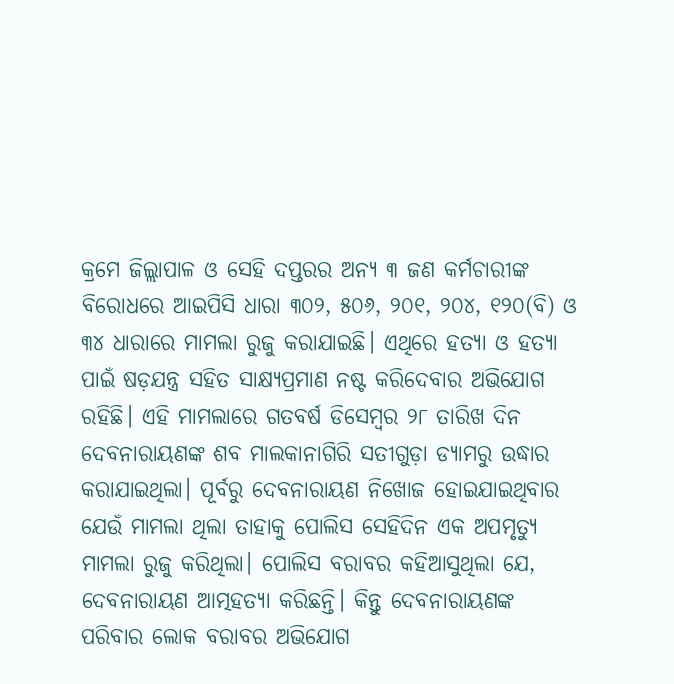କ୍ରମେ ଜିଲ୍ଲାପାଳ ଓ ସେହି ଦପ୍ତରର ଅନ୍ୟ ୩ ଜଣ କର୍ମଚାରୀଙ୍କ ବିରୋଧରେ ଆଇପିସି ଧାରା ୩୦୨, ୫୦୬, ୨୦୧, ୨୦୪, ୧୨୦(ବି) ଓ ୩୪ ଧାରାରେ ମାମଲା ରୁଜୁ କରାଯାଇଛି। ଏଥିରେ ହତ୍ୟା ଓ ହତ୍ୟା ପାଇଁ ଷଡ଼ଯନ୍ତ୍ର ସହିତ ସାକ୍ଷ୍ୟପ୍ରମାଣ ନଷ୍ଟ କରିଦେବାର ଅଭିଯୋଗ ରହିଛି। ଏହି ମାମଲାରେ ଗତବର୍ଷ ଡିସେମ୍ବର ୨୮ ତାରିଖ ଦିନ ଦେବନାରାୟଣଙ୍କ ଶବ ମାଲକାନାଗିରି ସତୀଗୁଡ଼ା ଡ୍ୟାମରୁ ଉଦ୍ଧାର କରାଯାଇଥିଲା। ପୂର୍ବରୁ ଦେବନାରାୟଣ ନିଖୋଜ ହୋଇଯାଇଥିବାର ଯେଉଁ ମାମଲା ଥିଲା ତାହାକୁ ପୋଲିସ ସେହିଦିନ ଏକ ଅପମୃତ୍ୟୁ ମାମଲା ରୁଜୁ କରିଥିଲା। ପୋଲିସ ବରାବର କହିଆସୁଥିଲା ଯେ, ଦେବନାରାୟଣ ଆତ୍ମହତ୍ୟା କରିଛନ୍ତି। କିନ୍ତୁ ଦେବନାରାୟଣଙ୍କ ପରିବାର ଲୋକ ବରାବର ଅଭିଯୋଗ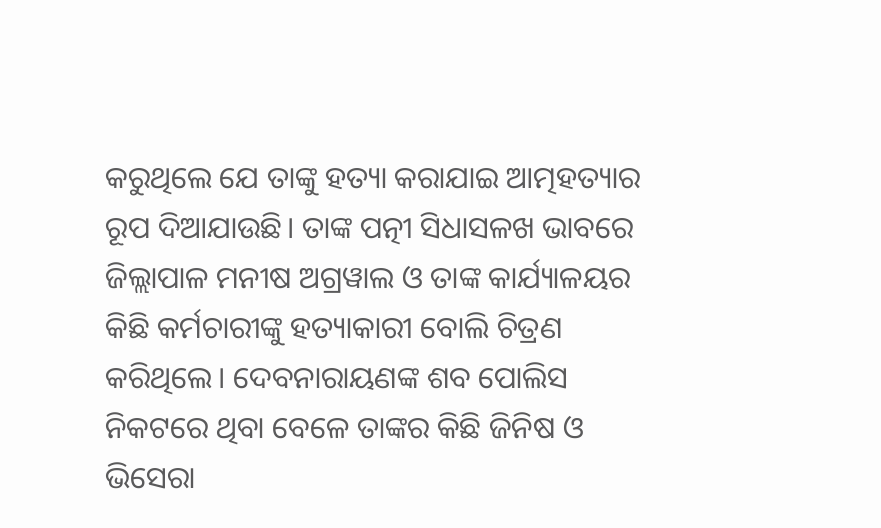କରୁଥିଲେ ଯେ ତାଙ୍କୁ ହତ୍ୟା କରାଯାଇ ଆତ୍ମହତ୍ୟାର ରୂପ ଦିଆଯାଉଛି। ତାଙ୍କ ପତ୍ନୀ ସିଧାସଳଖ ଭାବରେ ଜିଲ୍ଲାପାଳ ମନୀଷ ଅଗ୍ରୱାଲ ଓ ତାଙ୍କ କାର୍ଯ୍ୟାଳୟର କିଛି କର୍ମଚାରୀଙ୍କୁ ହତ୍ୟାକାରୀ ବୋଲି ଚିତ୍ରଣ କରିଥିଲେ। ଦେବନାରାୟଣଙ୍କ ଶବ ପୋଲିସ ନିକଟରେ ଥିବା ବେଳେ ତାଙ୍କର କିଛି ଜିନିଷ ଓ ଭିସେରା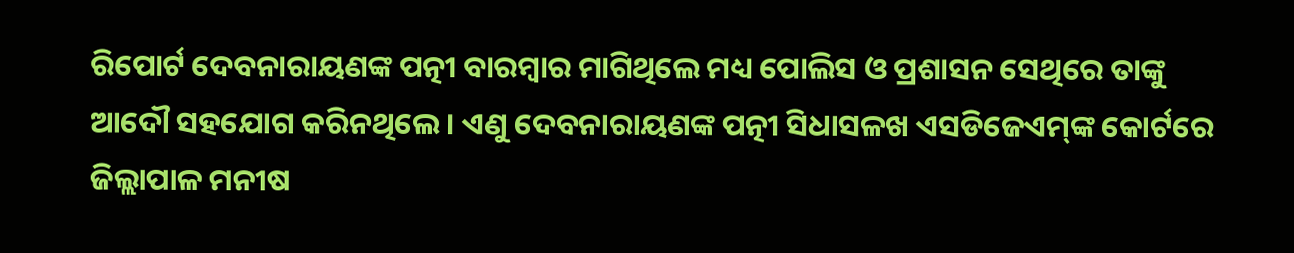ରିପୋର୍ଟ ଦେବନାରାୟଣଙ୍କ ପତ୍ନୀ ବାରମ୍ବାର ମାଗିଥିଲେ ମଧ୍ୟ ପୋଲିସ ଓ ପ୍ରଶାସନ ସେଥିରେ ତାଙ୍କୁ ଆଦୌ ସହଯୋଗ କରିନଥିଲେ। ଏଣୁ ଦେବନାରାୟଣଙ୍କ ପତ୍ନୀ ସିଧାସଳଖ ଏସଡିଜେଏମ୍‌ଙ୍କ କୋର୍ଟରେ ଜିଲ୍ଲାପାଳ ମନୀଷ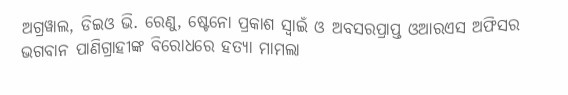ଅଗ୍ରୱାଲ, ଡିଇଓ ଭି. ରେଣୁ, ଷ୍ଟେନୋ ପ୍ରକାଶ ସ୍ୱାଇଁ ଓ ଅବସରପ୍ରାପ୍ତ ଓଆରଏସ ଅଫିସର ଭଗବାନ ପାଣିଗ୍ରାହୀଙ୍କ ବିରୋଧରେ ହତ୍ୟା ମାମଲା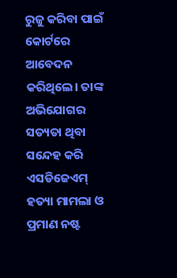ରୁଜୁ କରିବା ପାଇଁ କୋର୍ଟରେ ଆବେଦନ କରିଥିଲେ। ତାଙ୍କ ଅଭିଯୋଗର ସତ୍ୟତା ଥିବା ସନ୍ଦେହ କରି ଏସଡିଜେଏମ୍ ହତ୍ୟା ମାମଲା ଓ ପ୍ରମାଣ ନଷ୍ଟ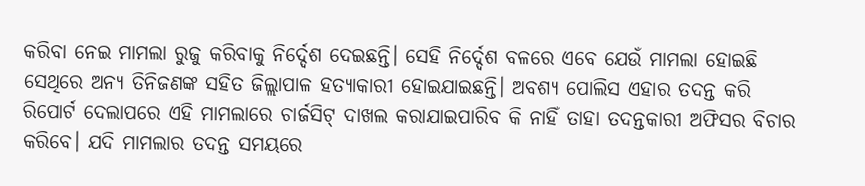କରିବା ନେଇ ମାମଲା ରୁଜୁ କରିବାକୁ ନିର୍ଦ୍ଦେଶ ଦେଇଛନ୍ତି। ସେହି ନିର୍ଦ୍ଦେଶ ବଳରେ ଏବେ ଯେଉଁ ମାମଲା ହୋଇଛି ସେଥିରେ ଅନ୍ୟ ତିନିଜଣଙ୍କ ସହିତ ଜିଲ୍ଲାପାଳ ହତ୍ୟାକାରୀ ହୋଇଯାଇଛନ୍ତି। ଅବଶ୍ୟ ପୋଲିସ ଏହାର ତଦନ୍ତ କରି ରିପୋର୍ଟ ଦେଲାପରେ ଏହି ମାମଲାରେ ଚାର୍ଜସିଟ୍ ଦାଖଲ କରାଯାଇପାରିବ କି ନାହିଁ ତାହା ତଦନ୍ତକାରୀ ଅଫିସର ବିଚାର କରିବେ। ଯଦି ମାମଲାର ତଦନ୍ତ ସମୟରେ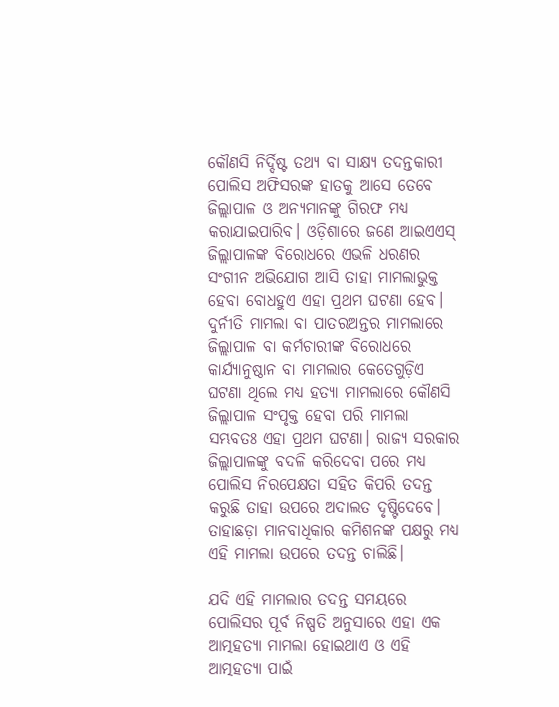କୌଣସି ନିର୍ଦ୍ଦିଷ୍ଟ ତଥ୍ୟ ବା ସାକ୍ଷ୍ୟ ତଦନ୍ତକାରୀ ପୋଲିସ ଅଫିସରଙ୍କ ହାତକୁ ଆସେ ତେବେ ଜିଲ୍ଲାପାଳ ଓ ଅନ୍ୟମାନଙ୍କୁ ଗିରଫ ମଧ୍ୟ କରାଯାଇପାରିବ। ଓଡ଼ିଶାରେ ଜଣେ ଆଇଏଏସ୍ ଜିଲ୍ଲାପାଳଙ୍କ ବିରୋଧରେ ଏଭଳି ଧରଣର ସଂଗୀନ ଅଭିଯୋଗ ଆସି ତାହା ମାମଲାଭୁକ୍ତ ହେବା ବୋଧହୁଏ ଏହା ପ୍ରଥମ ଘଟଣା ହେବ। ଦୁର୍ନୀତି ମାମଲା ବା ପାତରଅନ୍ତର ମାମଲାରେ ଜିଲ୍ଲାପାଳ ବା କର୍ମଚାରୀଙ୍କ ବିରୋଧରେ କାର୍ଯ୍ୟାନୁଷ୍ଠାନ ବା ମାମଲାର କେତେଗୁଡ଼ିଏ ଘଟଣା ଥିଲେ ମଧ୍ୟ ହତ୍ୟା ମାମଲାରେ କୌଣସି ଜିଲ୍ଲାପାଳ ସଂପୃକ୍ତ ହେବା ପରି ମାମଲା ସମ୍ଭବତଃ ଏହା ପ୍ରଥମ ଘଟଣା। ରାଜ୍ୟ ସରକାର ଜିଲ୍ଲାପାଳଙ୍କୁ ବଦଳି କରିଦେବା ପରେ ମଧ୍ୟ ପୋଲିସ ନିରପେକ୍ଷତା ସହିତ କିପରି ତଦନ୍ତ କରୁଛି ତାହା ଉପରେ ଅଦାଲତ ଦୃଷ୍ଟିଦେବେ। ତାହାଛଡ଼ା ମାନବାଧିକାର କମିଶନଙ୍କ ପକ୍ଷରୁ ମଧ୍ୟ ଏହି ମାମଲା ଉପରେ ତଦନ୍ତ ଚାଲିଛି।

ଯଦି ଏହି ମାମଲାର ତଦନ୍ତ ସମୟରେ ପୋଲିସର ପୂର୍ବ ନିଷ୍ପତି ଅନୁସାରେ ଏହା ଏକ ଆତ୍ମହତ୍ୟା ମାମଲା ହୋଇଥାଏ ଓ ଏହି ଆତ୍ମହତ୍ୟା ପାଇଁ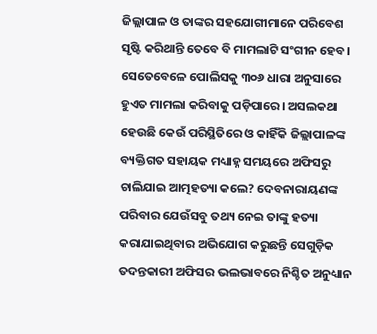ଜିଲ୍ଲାପାଳ ଓ ତାଙ୍କର ସହଯୋଗୀମାନେ ପରିବେଶ ସୃଷ୍ଟି କରିଥାନ୍ତି ତେବେ ବି ମାମଲାଟି ସଂଗୀନ ହେବ। ସେତେବେଳେ ପୋଲିସକୁ ୩୦୬ ଧାରା ଅନୁସାରେ ହୁଏତ ମାମଲା କରିବାକୁ ପଡ଼ିପାରେ। ଅସଲକଥା ହେଉଛି କେଉଁ ପରିସ୍ଥିତିରେ ଓ କାହିଁକି ଜିଲ୍ଲାପାଳଙ୍କ ବ୍ୟକ୍ତିଗତ ସହାୟକ ମଧ୍ୟାହ୍ନ ସମୟରେ ଅଫିସରୁ ଚାଲିଯାଇ ଆତ୍ମହତ୍ୟା କଲେ? ଦେବନାରାୟଣଙ୍କ ପରିବାର ଯେଉଁସବୁ ତଥ୍ୟ ନେଇ ତାଙ୍କୁ ହତ୍ୟା କରାଯାଇଥିବାର ଅଭିଯୋଗ କରୁଛନ୍ତି ସେଗୁଡ଼ିକ ତଦନ୍ତକାରୀ ଅଫିସର ଭଲଭାବରେ ନିଶ୍ଚିତ ଅନୁଧ୍ୟାନ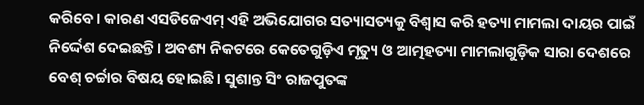କରିବେ। କାରଣ ଏସଡିଜେଏମ୍ ଏହି ଅଭିଯୋଗର ସତ୍ୟାସତ୍ୟକୁ ବିଶ୍ୱାସ କରି ହତ୍ୟା ମାମଲା ଦାୟର ପାଇଁ ନିର୍ଦ୍ଦେଶ ଦେଇଛନ୍ତି। ଅବଶ୍ୟ ନିକଟରେ କେତେଗୁଡ଼ିଏ ମୃତ୍ୟୁ ଓ ଆତ୍ମହତ୍ୟା ମାମଲାଗୁଡ଼ିକ ସାରା ଦେଶରେ ବେଶ୍ ଚର୍ଚ୍ଚାର ବିଷୟ ହୋଇଛି। ସୁଶାନ୍ତ ସିଂ ରାଜପୁତଙ୍କ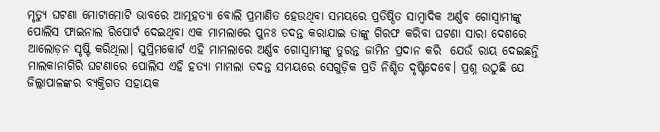ମୃତ୍ୟୁ ଘଟଣା ମୋଟାମୋଟି ଭାବରେ ଆତ୍ମହତ୍ୟା ବୋଲି ପ୍ରମାଣିତ ହେଉଥିବା ସମୟରେ ପ୍ରତିଷ୍ଠିତ ସାମ୍ବାଦିକ ଅର୍ଣ୍ଣବ ଗୋସ୍ୱାମୀଙ୍କୁ ପୋଲିସ ଫାଇନାଲ ରିପୋର୍ଟ ଦେଇଥିବା ଏକ ମାମଲାରେ ପୁନଃ ତଦନ୍ତ କରାଯାଇ ତାଙ୍କୁ ଗିରଫ କରିବା ଘଟଣା ସାରା ଦେଶରେ ଆଲୋଡ଼ନ ସୃଷ୍ଟି କରିଥିଲା। ସୁପ୍ରିମକୋର୍ଟ ଏହି ମାମଲାରେ ଅର୍ଣ୍ଣବ ଗୋସ୍ୱାମୀଙ୍କୁ ତୁରନ୍ତ ଜାମିନ ପ୍ରଦାନ କରି  ଯେଉଁ ରାୟ ଦେଇଛନ୍ତି ମାଲକାନାଗିରି ଘଟଣାରେ ପୋଲିସ ଏହି ହତ୍ୟା ମାମଲା ତଦନ୍ତ ସମୟରେ ସେଗୁଡ଼ିକ ପ୍ରତି ନିଶ୍ଚିତ ଦୃଷ୍ଟିଦେବେ। ପ୍ରଶ୍ନ ଉଠୁଛି ଯେ ଜିଲ୍ଲାପାଳଙ୍କର ବ୍ୟକ୍ତିଗତ ସହାୟକ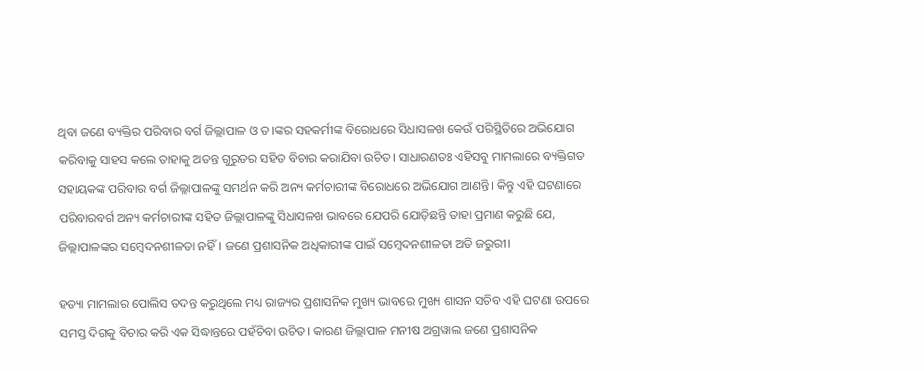ଥିବା ଜଣେ ବ୍ୟକ୍ତିର ପରିବାର ବର୍ଗ ଜିଲ୍ଲାପାଳ ଓ ତ।ଙ୍କର ସହକର୍ମୀଙ୍କ ବିରୋଧରେ ସିଧାସଳଖ କେଉଁ ପରିସ୍ଥିତିରେ ଅଭିଯୋଗ କରିବାକୁ ସାହସ କଲେ ତାହାକୁ ଅତନ୍ତ ଗୁରୁତର ସହିତ ବିଚାର କରାଯିବା ଉଚିତ। ସାଧାରଣତଃ ଏହିସବୁ ମାମଲାରେ ବ୍ୟକ୍ତିଗତ ସହାୟକଙ୍କ ପରିବାର ବର୍ଗ ଜିଲ୍ଳାପାଳଙ୍କୁ ସମର୍ଥନ କରି ଅନ୍ୟ କର୍ମଚାରୀଙ୍କ ବିରୋଧରେ ଅଭିଯୋଗ ଆଣନ୍ତି। କିନ୍ତୁ ଏହି ଘଟଣାରେ ପରିବାରବର୍ଗ ଅନ୍ୟ କର୍ମଚାରୀଙ୍କ ସହିତ ଜିଲ୍ଲାପାଳଙ୍କୁ ସିଧାସଳଖ ଭାବରେ ଯେପରି ଯୋଡ଼ିଛନ୍ତି ତାହା ପ୍ରମାଣ କରୁଛି ଯେ, ଜିଲ୍ଲାପାଳଙ୍କର ସମ୍ବେଦନଶୀଳତା ନହିଁ। ଜଣେ ପ୍ରଶାସନିକ ଅଧିକାରୀଙ୍କ ପାଇଁ ସମ୍ବେଦନଶୀଳତା ଅତି ଜରୁରୀ।

ହତ୍ୟା ମାମଲାର ପୋଲିସ ତଦନ୍ତ କରୁଥିଲେ ମଧ୍ୟ ରାଜ୍ୟର ପ୍ରଶାସନିକ ମୁଖ୍ୟ ଭାବରେ ମୁଖ୍ୟ ଶାସନ ସଚିବ ଏହି ଘଟଣା ଉପରେ ସମସ୍ତ ଦିଗକୁ ବିଚାର କରି ଏକ ସିଦ୍ଧାନ୍ତରେ ପହଁଚିବା ଉଚିତ। କାରଣ ଜିଲ୍ଲାପାଳ ମନୀଷ ଅଗ୍ରୱାଲ ଜଣେ ପ୍ରଶାସନିକ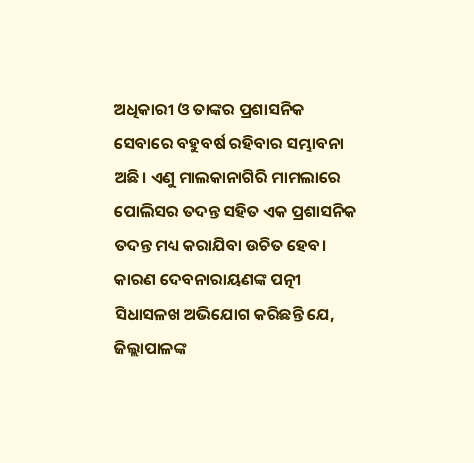ଅଧିକାରୀ ଓ ତାଙ୍କର ପ୍ରଶାସନିକ ସେବାରେ ବହୁବର୍ଷ ରହିବାର ସମ୍ଭାବନା ଅଛି। ଏଣୁ ମାଲକାନାଗିରି ମାମଲାରେ ପୋଲିସର ତଦନ୍ତ ସହିତ ଏକ ପ୍ରଶାସନିକ ତଦନ୍ତ ମଧ୍ୟ କରାଯିବା ଉଚିତ ହେବ। କାରଣ ଦେବନାରାୟଣଙ୍କ ପତ୍ନୀ ସିଧାସଳଖ ଅଭିଯୋଗ କରିଛନ୍ତି ଯେ, ଜିଲ୍ଲାପାଳଙ୍କ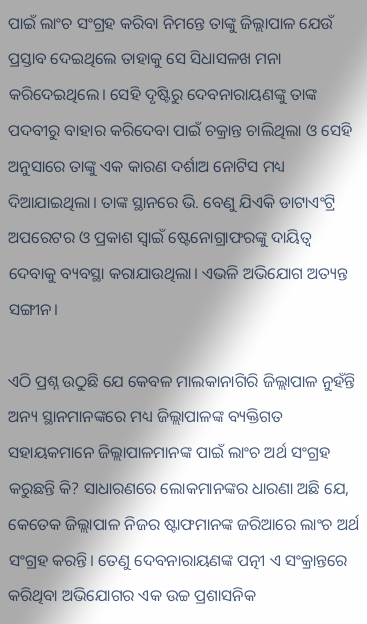ପାଇଁ ଲାଂଚ ସଂଗ୍ରହ କରିବା ନିମନ୍ତେ ତାଙ୍କୁ ଜିଲ୍ଲାପାଳ ଯେଉଁ ପ୍ରସ୍ତାବ ଦେଇଥିଲେ ତାହାକୁ ସେ ସିଧାସଳଖ ମନା କରିଦେଇଥିଲେ। ସେହି ଦୃଷ୍ଟିରୁ ଦେବନାରାୟଣଙ୍କୁ ତାଙ୍କ ପଦବୀରୁ ବାହାର କରିଦେବା ପାଇଁ ଚକ୍ରାନ୍ତ ଚାଲିଥିଲା ଓ ସେହି ଅନୁସାରେ ତାଙ୍କୁ ଏକ କାରଣ ଦର୍ଶାଅ ନୋଟିସ ମଧ୍ୟ ଦିଆଯାଇଥିଲା। ତାଙ୍କ ସ୍ଥାନରେ ଭି. ବେଣୁ ଯିଏକି ଡାଟାଏଂଟ୍ରି ଅପରେଟର ଓ ପ୍ରକାଶ ସ୍ୱାଇଁ ଷ୍ଟେନୋଗ୍ରାଫରଙ୍କୁ ଦାୟିତ୍ୱ ଦେବାକୁ ବ୍ୟବସ୍ଥା କରାଯାଉଥିଲା। ଏଭଳି ଅଭିଯୋଗ ଅତ୍ୟନ୍ତ ସଙ୍ଗୀନ।

ଏଠି ପ୍ରଶ୍ନ ଉଠୁଛି ଯେ କେବଳ ମାଲକାନାଗିରି ଜିଲ୍ଲାପାଳ ନୁହଁନ୍ତି ଅନ୍ୟ ସ୍ଥାନମାନଙ୍କରେ ମଧ୍ୟ ଜିଲ୍ଲାପାଳଙ୍କ ବ୍ୟକ୍ତିଗତ ସହାୟକମାନେ ଜିଲ୍ଲାପାଳମାନଙ୍କ ପାଇଁ ଲାଂଚ ଅର୍ଥ ସଂଗ୍ରହ କରୁଛନ୍ତି କି? ସାଧାରଣରେ ଲୋକମାନଙ୍କର ଧାରଣା ଅଛି ଯେ, କେତେକ ଜିଲ୍ଲାପାଳ ନିଜର ଷ୍ଟାଫମାନଙ୍କ ଜରିଆରେ ଲାଂଚ ଅର୍ଥ ସଂଗ୍ରହ କରନ୍ତି। ତେଣୁ ଦେବନାରାୟଣଙ୍କ ପତ୍ନୀ ଏ ସଂକ୍ରାନ୍ତରେ କରିଥିବା ଅଭିଯୋଗର ଏକ ଉଚ୍ଚ ପ୍ରଶାସନିକ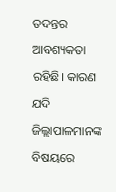ତଦନ୍ତର ଆବଶ୍ୟକତା ରହିଛି। କାରଣ ଯଦି ଜିଲ୍ଲାପାଳମାନଙ୍କ ବିଷୟରେ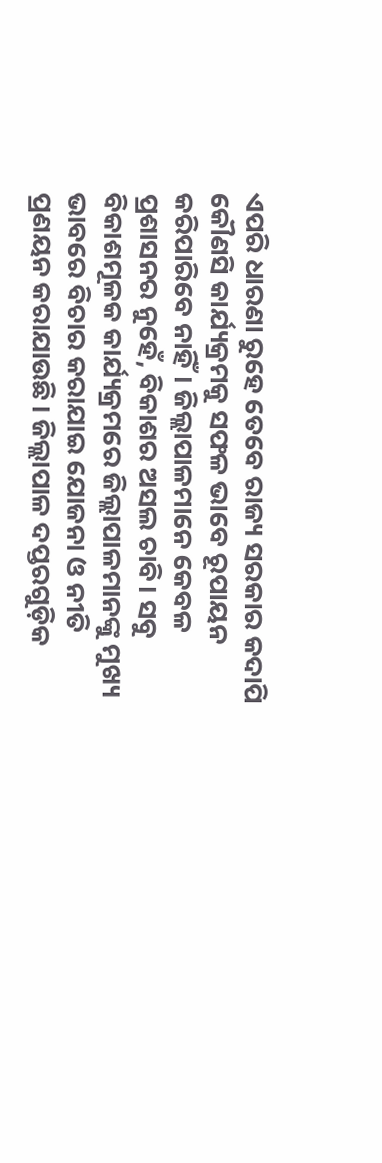ଏପରି ଧାରଣା ରୁହେ ତେବେ ରାଜ୍ୟ ସରକାର କଦାପି କୌଣସି କାର୍ଯ୍ୟକ୍ରମକୁ ସଫଳ ଭାବେ ରୂପାୟନ କରିପାରିବେ ନାହିଁ। ଜିଲ୍ଲାପାଳମାନେ କେବଳ ପ୍ରଶାସନର ନୁହେଁ, ବିକାଶର ଅସଲ ଚାବି। ସବୁ ବିକାଶମୂଳକ କାର୍ଯ୍ୟକ୍ରମରେ ଜିଲ୍ଲାପାଳମାନଙ୍କୁ ମୁଖ୍ୟ ଭାବରେ ବିଚାର କରାଯାଇ ଯୋଜନା ଓ ନୀତି ପ୍ରଣୟନ କରାଯାଉଛି। ଜିଲ୍ଲାପାଳ ଦପ୍ତରଗୁଡ଼ିକ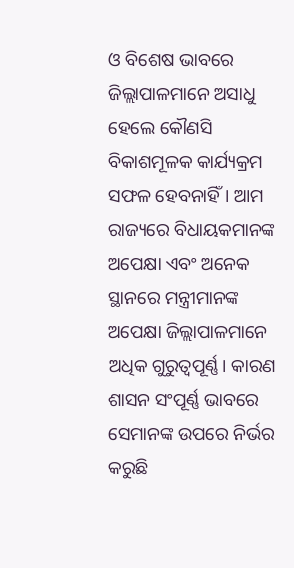ଓ ବିଶେଷ ଭାବରେ ଜିଲ୍ଲାପାଳମାନେ ଅସାଧୁ ହେଲେ କୌଣସି ବିକାଶମୂଳକ କାର୍ଯ୍ୟକ୍ରମ ସଫଳ ହେବନାହିଁ। ଆମ ରାଜ୍ୟରେ ବିଧାୟକମାନଙ୍କ ଅପେକ୍ଷା ଏବଂ ଅନେକ ସ୍ଥାନରେ ମନ୍ତ୍ରୀମାନଙ୍କ ଅପେକ୍ଷା ଜିଲ୍ଲାପାଳମାନେ ଅଧିକ ଗୁରୁତ୍ୱପୂର୍ଣ୍ଣ। କାରଣ ଶାସନ ସଂପୂର୍ଣ୍ଣ ଭାବରେ ସେମାନଙ୍କ ଉପରେ ନିର୍ଭର କରୁଛି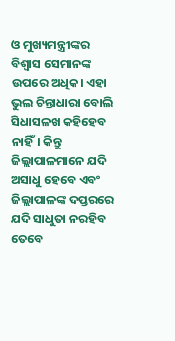ଓ ମୁଖ୍ୟମନ୍ତ୍ରୀଙ୍କର ବିଶ୍ୱାସ ସେମାନଙ୍କ ଉପରେ ଅଧିକ। ଏହା ଭୁଲ ଚିନ୍ତାଧାରା ବୋଲି ସିଧାସଳଖ କହିହେବ ନାହିଁ। କିନ୍ତୁ ଜିଲ୍ଲାପାଳମାନେ ଯଦି ଅସାଧୁ ହେବେ ଏବଂ ଜିଲ୍ଲାପାଳଙ୍କ ଦପ୍ତରରେ ଯଦି ସାଧୁତା ନରହିବ ତେବେ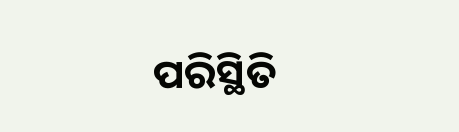ପରିସ୍ଥିତି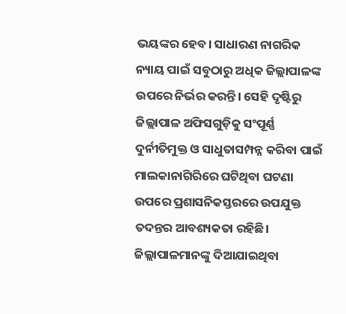ଭୟଙ୍କର ହେବ। ସାଧାରଣ ନାଗରିକ ନ୍ୟାୟ ପାଇଁ ସବୁଠାରୁ ଅଧିକ ଜିଲ୍ଲାପାଳଙ୍କ ଉପରେ ନିର୍ଭର କରନ୍ତି। ସେହି ଦୃଷ୍ଟିରୁ ଜିଲ୍ଲାପାଳ ଅଫିସଗୁଡ଼ିକୁ ସଂପୂର୍ଣ୍ଣ ଦୁର୍ନୀତିମୁକ୍ତ ଓ ସାଧୁତାସମ୍ପନ୍ନ କରିବା ପାଇଁ ମାଲକାନାଗିରିରେ ଘଟିଥିବା ଘଟଣା ଉପରେ ପ୍ରଶାସନିକସ୍ତରରେ ଉପଯୁକ୍ତ ତଦନ୍ତର ଆବଶ୍ୟକତା ରହିଛି। ଜିଲ୍ଲାପାଳମାନଙ୍କୁ ଦିଆଯାଇଥିବା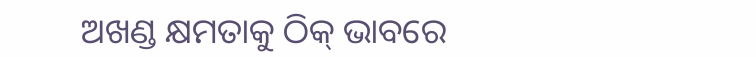ଅଖଣ୍ଡ କ୍ଷମତାକୁ ଠିକ୍ ଭାବରେ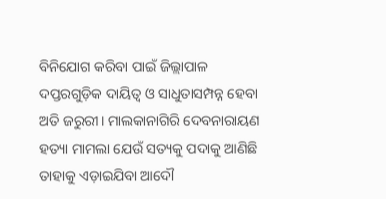ବିନିଯୋଗ କରିବା ପାଇଁ ଜିଲ୍ଲାପାଳ ଦପ୍ତରଗୁଡ଼ିକ ଦାୟିତ୍ୱ ଓ ସାଧୁତାସମ୍ପନ୍ନ ହେବା ଅତି ଜରୁରୀ। ମାଲକାନାଗିରି ଦେବନାରାୟଣ ହତ୍ୟା ମାମଲା ଯେଉଁ ସତ୍ୟକୁ ପଦାକୁ ଆଣିଛି ତାହାକୁ ଏଡ଼ାଇଯିବା ଆଦୌ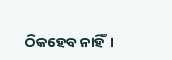ଠିକହେବ ନାହିଁ।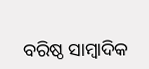ବରିଷ୍ଠ ସାମ୍ବାଦିକ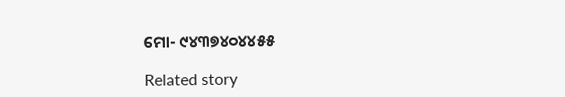ମୋ- ୯୪୩୭୪୦୪୪୫୫

Related story